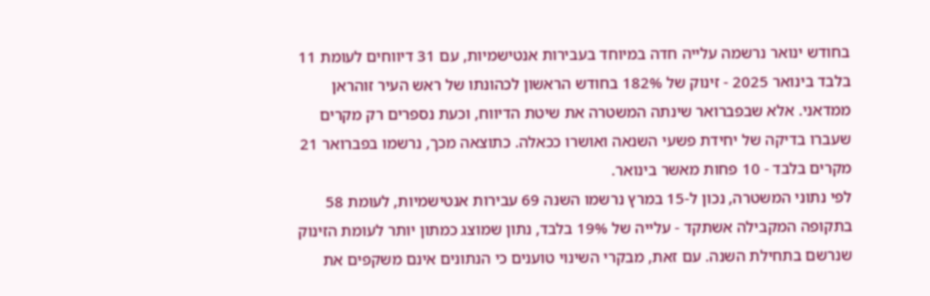בחודש ינואר נרשמה עלייה חדה במיוחד בעבירות אנטישמיות, עם 31 דיווחים לעומת 11 בלבד בינואר 2025 - זינוק של 182% בחודש הראשון לכהונתו של ראש העיר זוהראן ממדאני. אלא שבפברואר שינתה המשטרה את שיטת הדיווח, וכעת נספרים רק מקרים שעברו בדיקה של יחידת פשעי השנאה ואושרו ככאלה. כתוצאה מכך, נרשמו בפברואר 21 מקרים בלבד - 10 פחות מאשר בינואר.
לפי נתוני המשטרה, נכון ל-15 במרץ נרשמו השנה 69 עבירות אנטישמיות, לעומת 58 בתקופה המקבילה אשתקד - עלייה של 19% בלבד, נתון שמוצג כמתון יותר לעומת הזינוק שנרשם בתחילת השנה. עם זאת, מבקרי השינוי טוענים כי הנתונים אינם משקפים את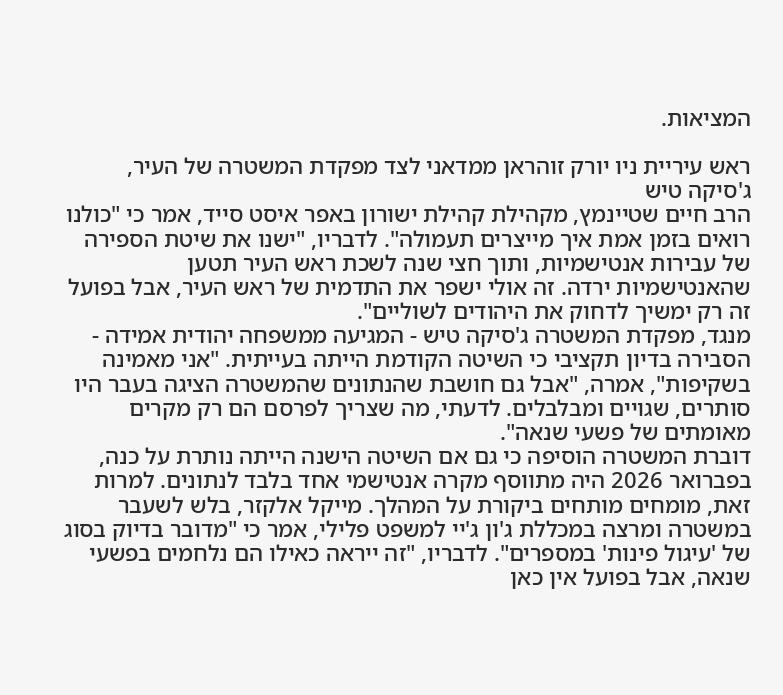המציאות.

ראש עיריית ניו יורק זוהראן ממדאני לצד מפקדת המשטרה של העיר, ג'סיקה טיש
הרב חיים שטיינמץ, מקהילת קהילת ישורון באפר איסט סייד, אמר כי "כולנו רואים בזמן אמת איך מייצרים תעמולה". לדבריו, "ישנו את שיטת הספירה של עבירות אנטישמיות, ותוך חצי שנה לשכת ראש העיר תטען שהאנטישמיות ירדה. זה אולי ישפר את התדמית של ראש העיר, אבל בפועל זה רק ימשיך לדחוק את היהודים לשוליים".
מנגד, מפקדת המשטרה ג'סיקה טיש - המגיעה ממשפחה יהודית אמידה - הסבירה בדיון תקציבי כי השיטה הקודמת הייתה בעייתית. "אני מאמינה בשקיפות", אמרה, "אבל גם חושבת שהנתונים שהמשטרה הציגה בעבר היו סותרים, שגויים ומבלבלים. לדעתי, מה שצריך לפרסם הם רק מקרים מאומתים של פשעי שנאה".
דוברת המשטרה הוסיפה כי גם אם השיטה הישנה הייתה נותרת על כנה, בפברואר 2026 היה מתווסף מקרה אנטישמי אחד בלבד לנתונים. למרות זאת, מומחים מותחים ביקורת על המהלך. מייקל אלקזר, בלש לשעבר במשטרה ומרצה במכללת ג'ון ג'יי למשפט פלילי, אמר כי "מדובר בדיוק בסוג של 'עיגול פינות' במספרים". לדבריו, "זה ייראה כאילו הם נלחמים בפשעי שנאה, אבל בפועל אין כאן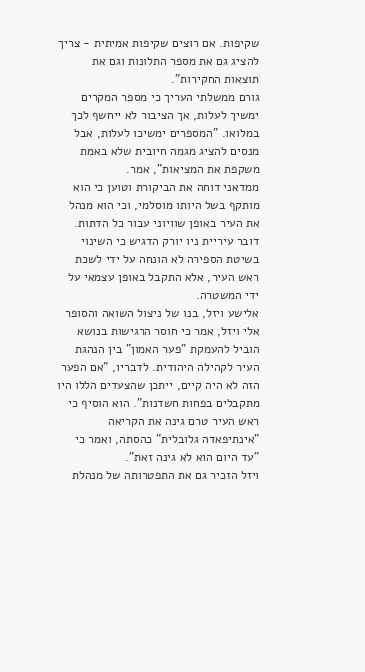שקיפות. אם רוצים שקיפות אמיתית - צריך להציג גם את מספר התלונות וגם את תוצאות החקירות".
גורם ממשלתי העריך כי מספר המקרים ימשיך לעלות, אך הציבור לא ייחשף לכך במלואו. "המספרים ימשיכו לעלות, אבל מנסים להציג מגמה חיובית שלא באמת משקפת את המציאות", אמר.
ממדאני דוחה את הביקורת וטוען כי הוא מותקף בשל היותו מוסלמי, וכי הוא מנהל את העיר באופן שוויוני עבור כל הדתות. דובר עיריית ניו יורק הדגיש כי השינוי בשיטת הספירה לא הונחה על ידי לשכת ראש העיר, אלא התקבל באופן עצמאי על ידי המשטרה.
אלישע ויזל, בנו של ניצול השואה והסופר אלי ויזל, אמר כי חוסר הרגישות בנושא הוביל להעמקת "פער האמון" בין הנהגת העיר לקהילה היהודית. לדבריו, "אם הפער הזה לא היה קיים, ייתכן שהצעדים הללו היו מתקבלים בפחות חשדנות". הוא הוסיף כי ראש העיר טרם גינה את הקריאה "אינתיפאדה גלובלית" כהסתה, ואמר כי "עד היום הוא לא גינה זאת".
ויזל הזכיר גם את התפטרותה של מנהלת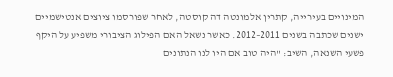המינויים בעירייה, קתרין אלמונטה דה קוסטה, לאחר שפורסמו ציוצים אנטישמיים ישנים שכתבה בשנים 2011–2012. כאשר נשאל האם הפילוג הציבורי משפיע על היקף פשעי השנאה, השיב: "היה טוב אם היו לנו הנתונים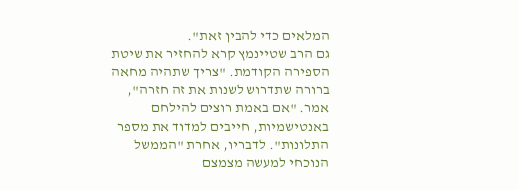המלאים כדי להבין זאת".
גם הרב שטיינמץ קרא להחזיר את שיטת הספירה הקודמת. "צריך שתהיה מחאה ברורה שתדרוש לשנות את זה חזרה", אמר. "אם באמת רוצים להילחם באנטישמיות, חייבים למדוד את מספר התלונות". לדבריו, אחרת "הממשל הנוכחי למעשה מצמצם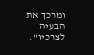ומרכך את הבעיה לצרכיו".